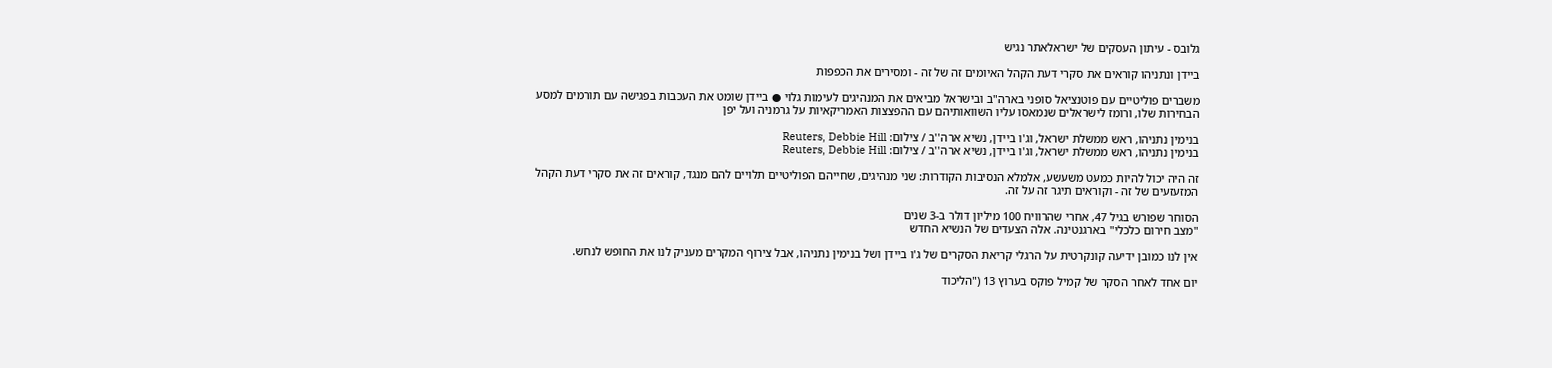גלובס - עיתון העסקים של ישראלאתר נגיש

ביידן ונתניהו קוראים את סקרי דעת הקהל האיומים זה של זה - ומסירים את הכפפות

משברים פוליטיים עם פוטנציאל סופני בארה"ב ובישראל מביאים את המנהיגים לעימות גלוי ● ביידן שומט את העכבות בפגישה עם תורמים למסע הבחירות שלו, ורומז לישראלים שנמאסו עליו השוואותיהם עם ההפצצות האמריקאיות על גרמניה ועל יפן

בנימין נתניהו, ראש ממשלת ישראל, וג'ו ביידן, נשיא ארה''ב / צילום: Reuters, Debbie Hill
בנימין נתניהו, ראש ממשלת ישראל, וג'ו ביידן, נשיא ארה''ב / צילום: Reuters, Debbie Hill

זה היה יכול להיות כמעט משעשע, אלמלא הנסיבות הקודרות: שני מנהיגים, שחייהם הפוליטיים תלויים להם מנגד, קוראים זה את סקרי דעת הקהל המזעזעים של זה - וקוראים תיגר זה על זה.

הסוחר שפורש בגיל 47, אחרי שהרוויח 100 מיליון דולר ב-3 שנים
"מצב חירום כלכלי" בארגנטינה. אלה הצעדים של הנשיא החדש

אין לנו כמובן ידיעה קונקרטית על הרגלי קריאת הסקרים של ג'ו ביידן ושל בנימין נתניהו, אבל צירוף המקרים מעניק לנו את החופש לנחש.

יום אחד לאחר הסקר של קמיל פוקס בערוץ 13 ("הליכוד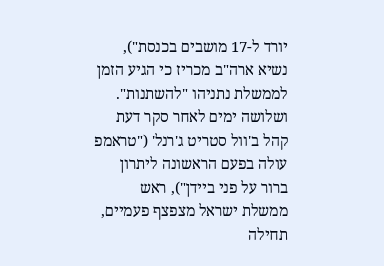יורד ל-17 מושבים בכנסת"), נשיא ארה"ב מכריז כי הגיע הזמן לממשלת נתניהו "להשתנות". ושלושה ימים לאחר סקר דעת קהל ב'וול סטריט ג'רנל' ("טראמפ עולה בפעם הראשונה ליתרון ברור על פני ביידן"), ראש ממשלת ישראל מצפצף פעמיים, תחילה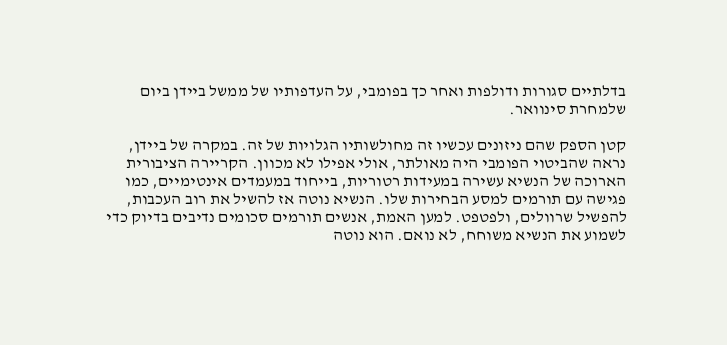בדלתיים סגורות ודולפות ואחר כך בפומבי, על העדפותיו של ממשל ביידן ביום שלמחרת סינוואר.

קטן הספק שהם ניזונים עכשיו זה מחולשותיו הגלויות של זה. במקרה של ביידן, נראה שהביטוי הפומבי היה מאולתר, אולי אפילו לא מכוון. הקריירה הציבורית הארוכה של הנשיא עשירה במעידות רטוריות, בייחוד במעמדים אינטימיים, כמו פגישה עם תורמים למסע הבחירות שלו. הנשיא נוטה אז להשיל את רוב העכבות, להפשיל שרוולים, ולפטפט. למען האמת, אנשים תורמים סכומים נדיבים בדיוק כדי לשמוע את הנשיא משוחח, לא נואם. הוא נוטה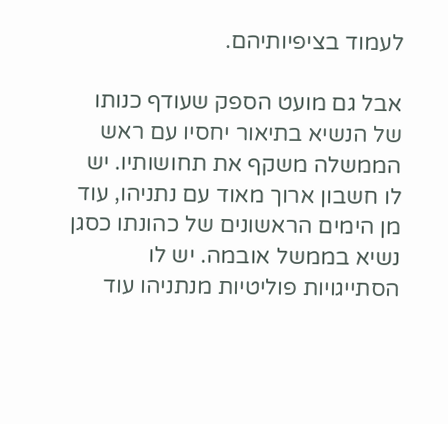לעמוד בציפיותיהם.

אבל גם מועט הספק שעודף כנותו של הנשיא בתיאור יחסיו עם ראש הממשלה משקף את תחושותיו. יש לו חשבון ארוך מאוד עם נתניהו, עוד מן הימים הראשונים של כהונתו כסגן נשיא בממשל אובמה. יש לו הסתייגויות פוליטיות מנתניהו עוד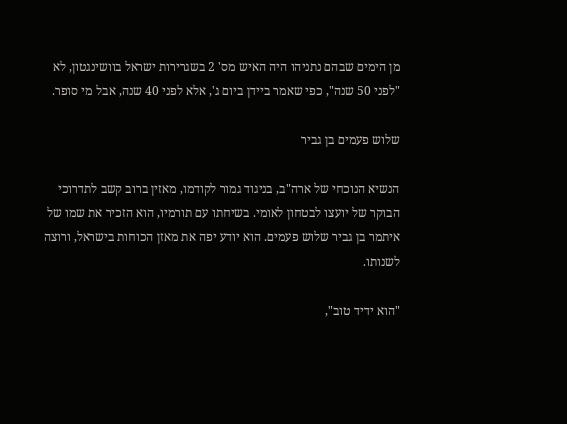מן הימים שבהם נתניהו היה האיש מס' 2 בשגרירות ישראל בוושינגטון, לא "לפני 50 שנה", כפי שאמר ביידן ביום ג', אלא לפני 40 שנה, אבל מי סופר.

שלוש פעמים בן גביר

הנשיא הנוכחי של ארה"ב, בניגוד גמור לקודמו, מאזין ברוב קשב לתדרוכי הבוקר של יועצו לבטחון לאומי. בשיחתו עם תורמיו, הוא הזכיר את שמו של איתמר בן גביר שלוש פעמים. הוא יודע יפה את מאזן הכוחות בישראל, ורוצה לשנותו.

"הוא ידיד טוב",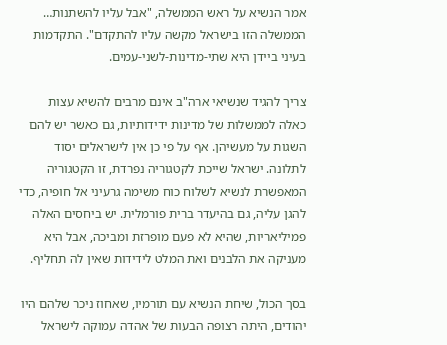אמר הנשיא על ראש הממשלה, "אבל עליו להשתנות… הממשלה הזו בישראל מקשה עליו להתקדם". התקדמות בעיני ביידן היא שתי-מדינות-לשני-עמים.

צריך להגיד שנשיאי ארה"ב אינם מרבים להשיא עצות כאלה לממשלות של מדינות ידידותיות, גם כאשר יש להם השגות על מעשיהן. אף על פי כן אין לישראלים יסוד לתלונה. ישראל שייכת לקטגוריה נפרדת, זו הקטגוריה המאפשרת לנשיא לשלוח כוח משימה גרעיני אל חופיה, כדי להגן עליה, גם בהיעדר ברית פורמלית. יש ביחסים האלה פמיליאריות, שהיא לא פעם מופרזת ומביכה, אבל היא מעניקה את הלבנים ואת המלט לידידות שאין לה תחליף.

בסך הכול, שיחת הנשיא עם תורמיו, שאחוז ניכר שלהם היו יהודים, היתה רצופה הבעות של אהדה עמוקה לישראל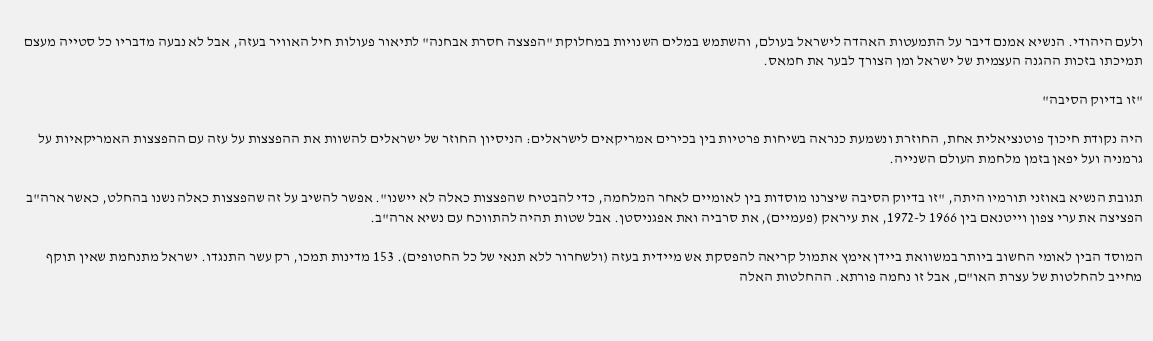ולעם היהודי. הנשיא אמנם דיבר על התמעטות האהדה לישראל בעולם, והשתמש במלים השנויות במחלוקת "הפצצה חסרת אבחנה" לתיאור פעולות חיל האוויר בעזה, אבל לא נבעה מדבריו כל סטייה מעצם תמיכתו בזכות ההגנה העצמית של ישראל ומן הצורך לבער את חמאס.

"זו בדיוק הסיבה"

היה נקודת חיכוך פוטנציאלית אחת, החוזרת ונשמעת כנראה בשיחות פרטיות בין בכירים אמריקאים לישראלים: הניסיון החוזר של ישראלים להשוות את ההפצצות על עזה עם ההפצצות האמריקאיות על גרמניה ועל יפאן בזמן מלחמת העולם השנייה.

תגובת הנשיא באוזני תורמיו היתה, "זו בדיוק הסיבה שיצרנו מוסדות בין לאומיים לאחר המלחמה, כדי להבטיח שהפצצות כאלה לא יישנו". אפשר להשיב על זה שהפצצות כאלה נשנו בהחלט, כאשר ארה"ב הפציצה את ערי צפון וייטנאם בין 1966 ל-1972, את עיראק (פעמיים), את סרביה ואת אפגניסטן. אבל שטות תהיה להתווכח עם נשיא ארה"ב.

המוסד הבין לאומי החשוב ביותר במשוואת ביידן אימץ אתמול קריאה להפסקת אש מיידית בעזה (ולשחרור ללא תנאי של כל החטופים). 153 מדינות תמכו, רק עשר התנגדו. ישראל מתנחמת שאין תוקף מחייב להחלטות של עצרת האו"ם, אבל זו נחמה פורתא. ההחלטות האלה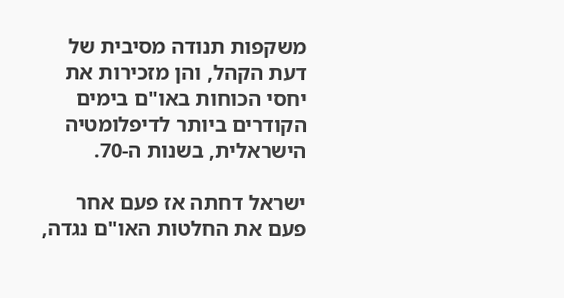משקפות תנודה מסיבית של דעת הקהל, והן מזכירות את יחסי הכוחות באו"ם בימים הקודרים ביותר לדיפלומטיה הישראלית, בשנות ה-70.

ישראל דחתה אז פעם אחר פעם את החלטות האו"ם נגדה,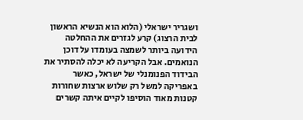ושגריר ישראלי (הלוא הוא הנשיא הראשון לבית הרצוג) קרע לגזרים את ההחלטה הידועה ביותר לשמצה בעומדו על דוכן הנואמים. אבל הקריעה לא יכלה להסתיר את הבידוד הפנומנלי של ישראל, כאשר באפריקה למשל רק שלוש ארצות שחורות קטנות מאוד הוסיפו לקיים איתה קשרים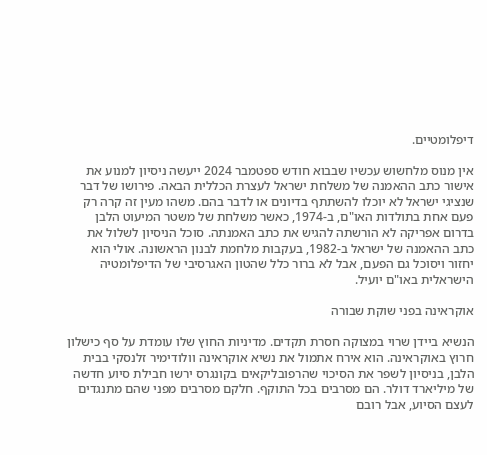דיפלומטיים.

אין מנוס מלחשוש עכשיו שבבוא חודש ספטמבר 2024 ייעשה ניסיון למנוע את אישור כתב ההאמנה של משלחת ישראל לעצרת הכללית הבאה. פירושו של דבר שנציגי ישראל לא יוכלו להשתתף בדיונים או לדבר בהם. משהו מעין זה קרה רק פעם אחת בתולדות האו"ם, ב-1974, כאשר משלחת של משטר המיעוט הלבן בדרום אפריקה לא הורשתה להגיש את כתב האמנתה. סוכל הניסיון לשלול את כתב ההאמנה של ישראל ב-1982, בעקבות מלחמת לבנון הראשונה. אולי הוא יחזור ויסוכל גם הפעם, אבל לא ברור כלל שהטון האגרסיבי של הדיפלומטיה הישראלית באו"ם יועיל.

אוקראינה בפני שוקת שבורה

הנשיא ביידן שרוי במצוקה חסרת תקדים. מדיניות החוץ שלו עומדת על סף כישלון חרוץ באוקראינה. הוא אירח אתמול את נשיא אוקראינה וולודימיר זלנסקי בבית הלבן, בניסיון לשפר את הסיכוי שהרפובליקאים בקונגרס ירשו חבילת סיוע חדשה של מיליארד דולר. הם מסרבים בכל התוקף. חלקם מסרבים מפני שהם מתנגדים לעצם הסיוע, אבל רובם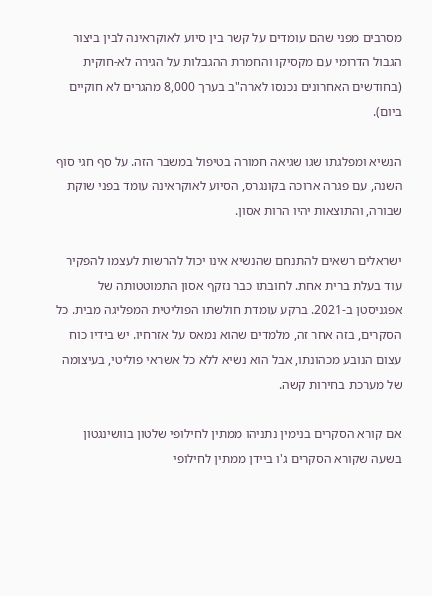מסרבים מפני שהם עומדים על קשר בין סיוע לאוקראינה לבין ביצור הגבול הדרומי עם מקסיקו והחמרת ההגבלות על הגירה לא-חוקית (בחודשים האחרונים נכנסו לארה"ב בערך 8,000 מהגרים לא חוקיים ביום).

הנשיא ומפלגתו שגו שגיאה חמורה בטיפול במשבר הזה. על סף חגי סוף השנה, עם פגרה ארוכה בקונגרס, הסיוע לאוקראינה עומד בפני שוקת שבורה, והתוצאות יהיו הרות אסון.

ישראלים רשאים להתנחם שהנשיא אינו יכול להרשות לעצמו להפקיר עוד בעלת ברית אחת. לחובתו כבר נזקף אסון התמוטטותה של אפגניסטן ב-2021. ברקע עומדת חולשתו הפוליטית המפליגה מבית. כל הסקרים, בזה אחר זה, מלמדים שהוא נמאס על אזרחיו. יש בידיו כוח עצום הנובע מכהונתו, אבל הוא נשיא ללא כל אשראי פוליטי, בעיצומה של מערכת בחירות קשה.

אם קורא הסקרים בנימין נתניהו ממתין לחילופי שלטון בוושינגטון בשעה שקורא הסקרים ג'ו ביידן ממתין לחילופי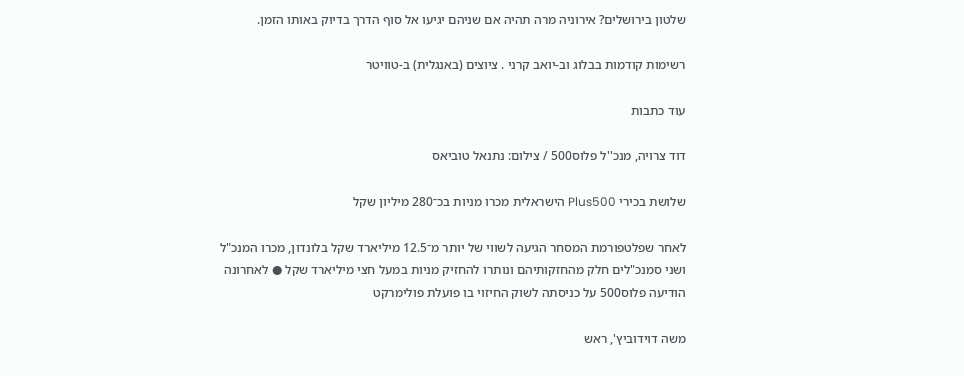שלטון בירושלים? אירוניה מרה תהיה אם שניהם יגיעו אל סוף הדרך בדיוק באותו הזמן.

רשימות קודמות בבלוג וב-יואב קרני . ציוצים (באנגלית) ב-טוויטר

עוד כתבות

דוד צרויה, מנכ''ל פלוס500 / צילום: נתנאל טוביאס

שלושת בכירי Plus500 הישראלית מכרו מניות בכ־280 מיליון שקל

לאחר שפלטפורמת המסחר הגיעה לשווי של יותר מ־12.5 מיליארד שקל בלונדון, מכרו המנכ"ל ושני סמנכ"לים חלק מהחזקותיהם ונותרו להחזיק מניות במעל חצי מיליארד שקל ● לאחרונה הודיעה פלוס500 על כניסתה לשוק החיזוי בו פועלת פולימרקט

משה דוידוביץ', ראש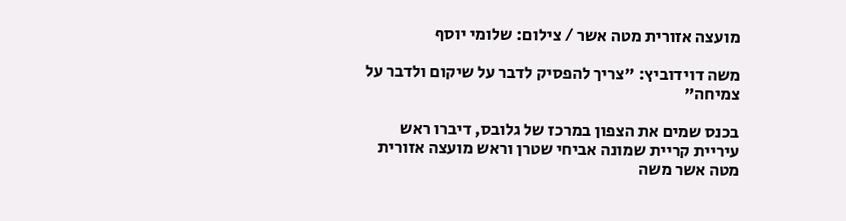מועצה אזורית מטה אשר / צילום: שלומי יוסף

משה דוידוביץ: "צריך להפסיק לדבר על שיקום ולדבר על צמיחה"

בכנס שמים את הצפון במרכז של גלובס, דיברו ראש עיריית קריית שמונה אביחי שטרן וראש מועצה אזורית מטה אשר משה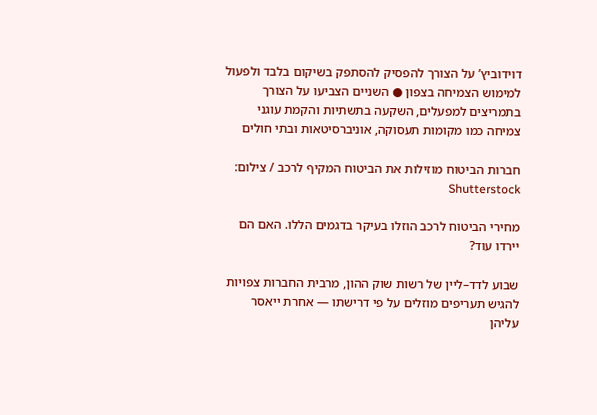דוידוביץ’ על הצורך להפסיק להסתפק בשיקום בלבד ולפעול למימוש הצמיחה בצפון ● השניים הצביעו על הצורך בתמריצים למפעלים, השקעה בתשתיות והקמת עוגני צמיחה כמו מקומות תעסוקה, אוניברסיטאות ובתי חולים

חברות הביטוח מוזילות את הביטוח המקיף לרכב / צילום: Shutterstock

מחירי הביטוח לרכב הוזלו בעיקר בדגמים הללו. האם הם יירדו עוד?

שבוע לדד–ליין של רשות שוק ההון, מרבית החברות צפויות להגיש תעריפים מוזלים על פי דרישתו — אחרת ייאסר עליהן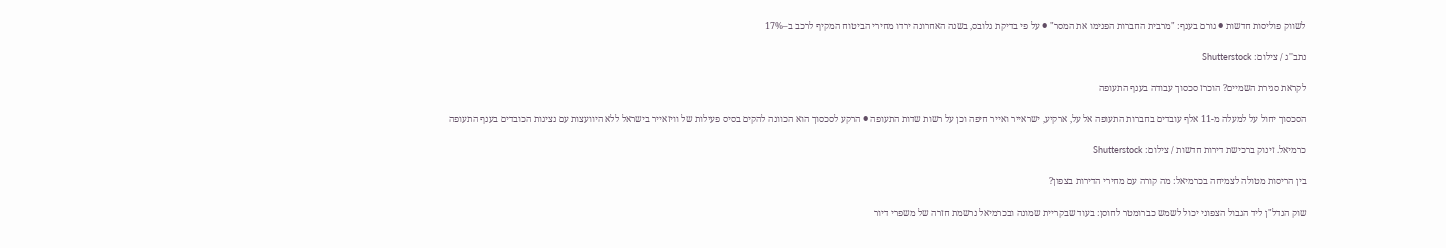לשווק פוליסות חדשות ● גורם בענף: "מרבית החברות הפנימו את המסר" ● על פי בדיקת גלובס, בשנה האחרונה ירדו מחירי הביטוח המקיף לרכב ב–17%

נתב''ג / צילום: Shutterstock

לקראת סגירת השמיים? הוכרז סכסוך עבודה בענף התעופה

הסכסוך יחול על למעלה מ-11 אלף עובדים בחברות התעופה אל על, ארקיע, ישראייר ואייר חיפה וכן על רשות שדות התעופה ● הרקע לסכסוך הוא הכוונה להקים בסיס פעילות של וויזאייר בישראל ללא היוועצות עם נציגות הכובדים בענף התעופה

כרמיאל. זינוק ברכישת דירות חדשות / צילום: Shutterstock

בין הריסות מטולה לצמיחה בכרמיאל: מה קורה עם מחירי הדירות בצפון?

שוק הנדל"ן ליד הגבול הצפוני יכול לשמש כברומטר לחוסן: בעוד שבקריית שמונה ובכרמיאל נרשמת חזרה של משפרי דיור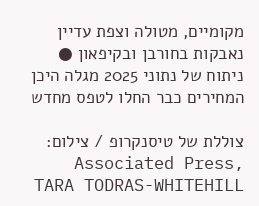מקומיים, מטולה וצפת עדיין נאבקות בחורבן ובקיפאון ● ניתוח של נתוני 2025 מגלה היכן המחירים כבר החלו לטפס מחדש

צוללת של טיסנקרופ / צילום: Associated Press, TARA TODRAS-WHITEHILL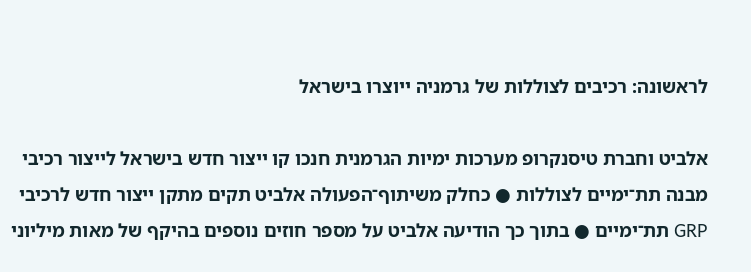לראשונה: רכיבים לצוללות של גרמניה ייוצרו בישראל

אלביט וחברת טיסנקרופ מערכות ימיות הגרמנית חנכו קו ייצור חדש בישראל לייצור רכיבי מבנה תת־ימיים לצוללות ● כחלק משיתוף־הפעולה אלביט תקים מתקן ייצור חדש לרכיבי GRP תת־ימיים ● בתוך כך הודיעה אלביט על מספר חוזים נוספים בהיקף של מאות מיליוני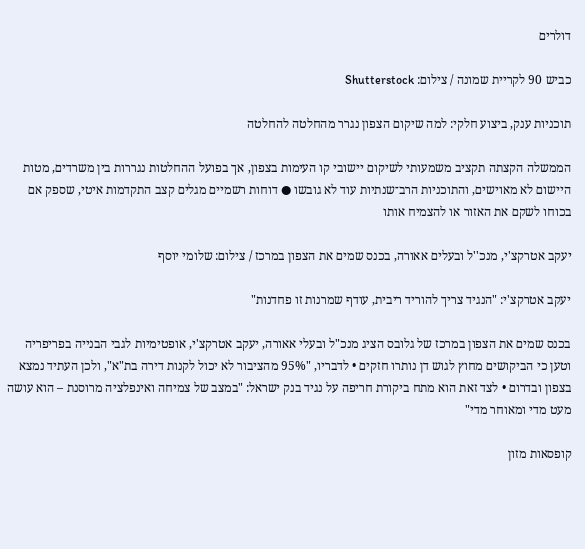דולרים

כביש 90 לקריית שמונה / צילום: Shutterstock

תוכניות ענק, ביצוע חלקי: למה שיקום הצפון נגרר מהחלטה להחלטה

הממשלה הקצתה תקציב משמעותי לשיקום יישובי קו העימות בצפון, אך בפועל ההחלטות נגררות בין משרדים, מטות היישום לא מאוישים, והתוכניות הרב־שנתיות עוד לא גובשו ● דוחות רשמיים מגלים קצב התקדמות איטי, שספק אם בכוחו לשקם את האזור או להצמיח אותו

יעקב אטרקצ'י, מנכ''ל ובעלים אאורה, בכנס שמים את הצפון במרכז / צילום: שלומי יוסף

יעקב אטרקצ'י: "הנגיד צריך להוריד ריבית, עודף שמרנות זו פחדנות"

בכנס שמים את הצפון במרכז של גלובס הציג מנכ"ל ובעלי אאורה, יעקב אטרקצ'י, אופטימיות לגבי הבנייה בפריפריה וטען כי הביקושים מחוץ לגוש דן נותרו חזקים • לדבריו, "95% מהציבור לא יכול לקנות דירה בת"א", ולכן העתיד נמצא בצפון ובדרום • לצד זאת הוא מתח ביקורת חריפה על נגיד בנק ישראל: "במצב של צמיחה ואינפלציה מרוסנת – הוא עושה מעט מדי ומאוחר מדי"

קופסאות מזון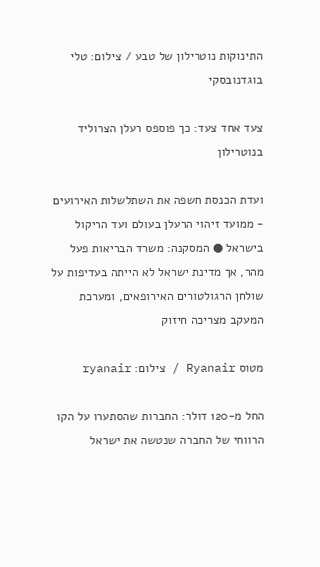התינוקות נוטרילון של טבע / צילום: טלי בוגדנובסקי

צעד אחד צעד: כך פוספס רעלן הצרוליד בנוטרילון

ועדת הכנסת חשפה את השתלשלות האירועים - ממועד זיהוי הרעלן בעולם ועד הריקול בישראל ● המסקנה: משרד הבריאות פעל מהר, אך מדינת ישראל לא הייתה בעדיפות על שולחן הרגולטורים האירופאים, ומערכת המעקב מצריכה חיזוק

מטוס Ryanair / צילום: ryanair

החל מ-120 דולר: החברות שהסתערו על הקו הרווחי של החברה שנטשה את ישראל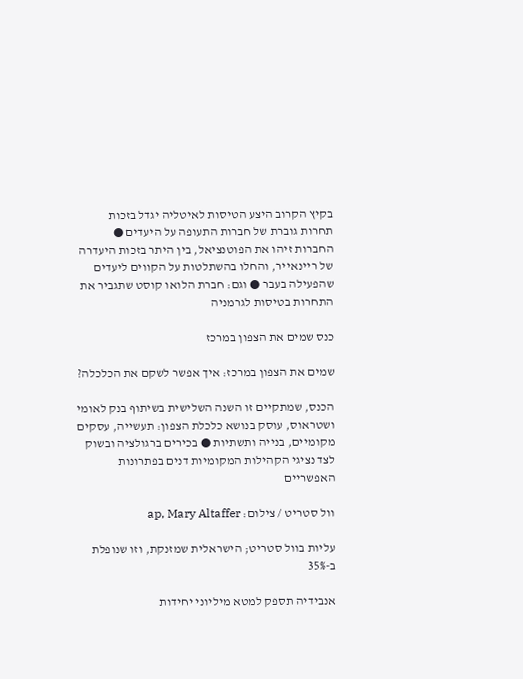בקיץ הקרוב היצע הטיסות לאיטליה יגדל בזכות תחרות גוברת של חברות התעופה על היעדים ● החברות זיהו את הפוטנציאל, בין היתר בזכות היעדרה של ריינאייר, והחלו בהשתלטות על הקווים ליעדים שהפעילה בעבר ● וגם: חברת הלואו קוסט שתגביר את התחרות בטיסות לגרמניה

כנס שמים את הצפון במרכז

שמים את הצפון במרכז: איך אפשר לשקם את הכלכלה?

הכנס, שמתקיים זו השנה השלישית בשיתוף בנק לאומי ושטראוס, עוסק בנושא כלכלת הצפון: תעשייה, עסקים מקומיים, בנייה ותשתיות ● בכירים ברגולציה ובשוק לצד נציגי הקהילות המקומיות דנים בפתרונות האפשריים

וול סטריט / צילום: ap, Mary Altaffer

עליות בוול סטריט; הישראלית שמזנקת, וזו שנופלת ב-35%

אנבידיה תספק למטא מיליוני יחידות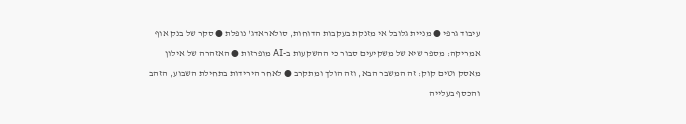עיבוד גרפי ● מניית גלובל אי מזנקת בעקבות הדוחות, סולאראדג' נופלת ● סקר של בנק אוף אמריקה: מספר שיא של משקיעים סבור כי ההשקעות ב-AI מופרזות ● האזהרה של אילון מאסק וטים קוק: זה המשבר הבא, וזה הולך ומתקרב ● לאחר הירידות בתחילת השבוע, הזהב והכסף בעלייה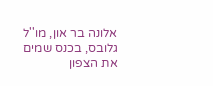אלונה בר און, מו''ל גלובס, בכנס שמים את הצפון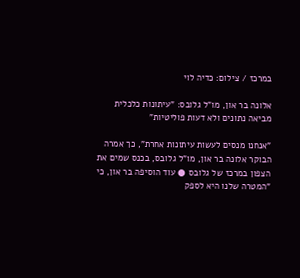במרכז / צילום: כדיה לוי

אלונה בר און, מו"ל גלובס: "עיתונות כלכלית מביאה נתונים ולא דעות פוליטיות"

"אנחנו מנסים לעשות עיתונות אחרת", כך אמרה הבוקר אלונה בר און, מו"ל גלובס, בכנס שמים את הצפון במרכז של גלובס ● עוד הוסיפה בר און, כי "המטרה שלנו היא לספק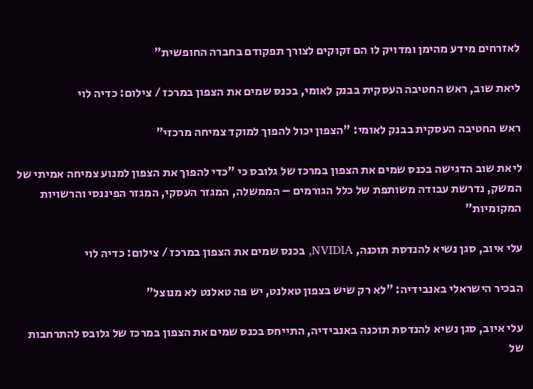לאזרחים מידע מהימן ומדויק לו הם זקוקים לצורך תפקודם בחברה החופשית"

ליאת שוב, ראש החטיבה העסקית בבנק לאומי, בכנס שמים את הצפון במרכז / צילום: כדיה לוי

ראש החטיבה העסקית בבנק לאומי: "הצפון יכול להפוך למוקד צמיחה מרכזי"

ליאת שוב הדגישה בכנס שמים את הצפון במרכז של גלובס כי "כדי להפוך את הצפון למנוע צמיחה אמיתי של המשק, נדרשת עבודה משותפת של כלל הגורמים – הממשלה, המגזר העסקי, המגזר הפיננסי והרשויות המקומיות"

עלי איוב, סגן נשיא להנדסת תוכנה, NVIDIA, בכנס שמים את הצפון במרכז / צילום: כדיה לוי

הבכיר הישראלי באנבידיה: "לא רק שיש בצפון טאלנט, יש פה טאלנט לא מנוצל"

עלי איוב, סגן נשיא להנדסת תוכנה באנבידיה, התייחס בכנס שמים את הצפון במרכז של גלובס להתרחבות של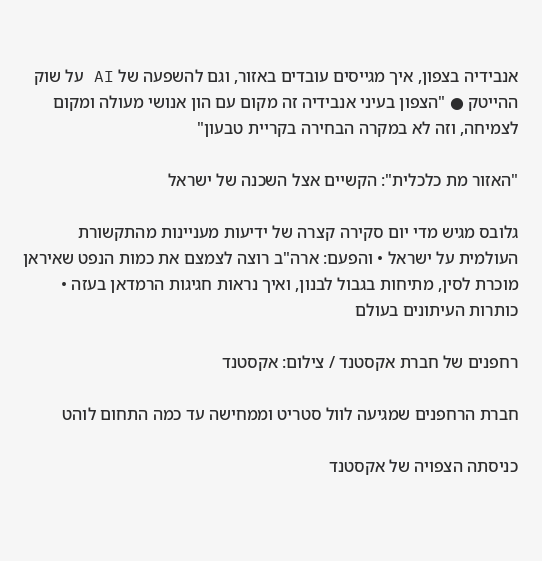אנבידיה בצפון, איך מגייסים עובדים באזור, וגם להשפעה של AI על שוק ההייטק ● "הצפון בעיני אנבידיה זה מקום עם הון אנושי מעולה ומקום לצמיחה, וזה לא במקרה הבחירה בקריית טבעון"

"האזור מת כלכלית": הקשיים אצל השכנה של ישראל

גלובס מגיש מדי יום סקירה קצרה של ידיעות מעניינות מהתקשורת העולמית על ישראל • והפעם: ארה"ב רוצה לצמצם את כמות הנפט שאיראן מוכרת לסין, מתיחות בגבול לבנון, ואיך נראות חגיגות הרמדאן בעזה • כותרות העיתונים בעולם

רחפנים של חברת אקסטנד / צילום: אקסטנד

חברת הרחפנים שמגיעה לוול סטריט וממחישה עד כמה התחום לוהט

כניסתה הצפויה של אקסטנד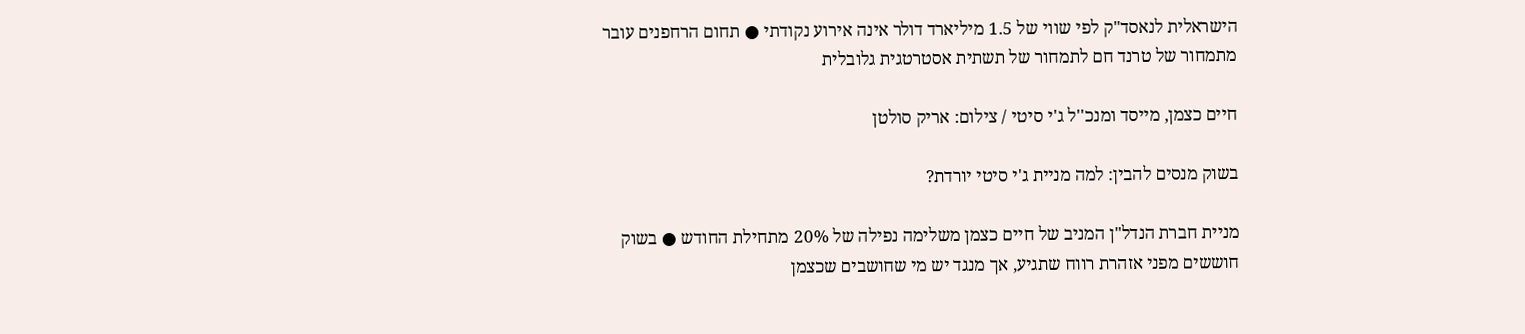הישראלית לנאסד"ק לפי שווי של 1.5 מיליארד דולר אינה אירוע נקודתי ● תחום הרחפנים עובר מתמחור של טרנד חם לתמחור של תשתית אסטרטגית גלובלית

חיים כצמן, מייסד ומנכ''ל ג'י סיטי / צילום: אריק סולטן

בשוק מנסים להבין: למה מניית ג'י סיטי יורדת?

מניית חברת הנדל"ן המניב של חיים כצמן משלימה נפילה של 20% מתחילת החודש ● בשוק חוששים מפני אזהרת רווח שתגיע, אך מנגד יש מי שחושבים שכצמן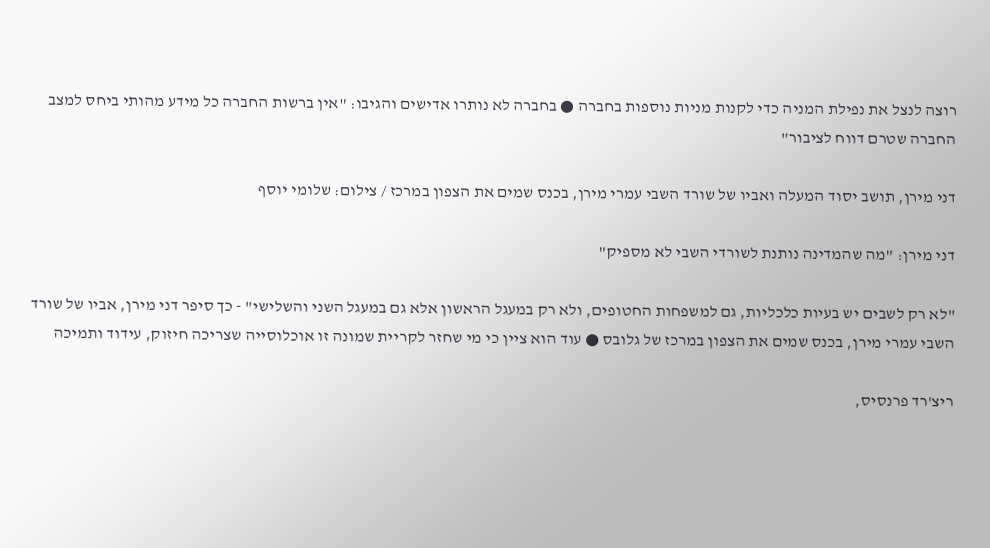רוצה לנצל את נפילת המניה כדי לקנות מניות נוספות בחברה ● בחברה לא נותרו אדישים והגיבו: "אין ברשות החברה כל מידע מהותי ביחס למצב החברה שטרם דווח לציבור"

דני מירן, תושב יסוד המעלה ואביו של שורד השבי עמרי מירן, בכנס שמים את הצפון במרכז / צילום: שלומי יוסף

דני מירן: "מה שהמדינה נותנת לשורדי השבי לא מספיק"

"לא רק לשבים יש בעיות כלכליות, גם למשפחות החטופים, ולא רק במעגל הראשון אלא גם במעגל השני והשלישי" - כך סיפר דני מירן, אביו של שורד השבי עמרי מירן, בכנס שמים את הצפון במרכז של גלובס ● עוד הוא ציין כי מי שחזר לקריית שמונה זו אוכלוסייה שצריכה חיזוק, עידוד ותמיכה

ריצ'רד פרנסיס,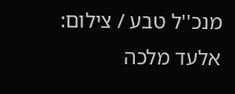מנכ''ל טבע / צילום: אלעד מלכה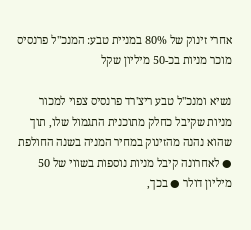אחרי זינוק של 80% במניית טבע: המנכ"ל פרנסיס מוכר מניות בכ-50 מיליון שקל

נשיא ומנכ"ל טבע ריצ'רד פרנסיס צפוי למכור מניות שקיבל כחלק מתוכנית התגמול שלו, תוך שהוא נהנה מהזינוק במחיר המניה בשנה החולפת ● לאחרונה קיבל מניות נוספות בשווי של 50 מיליון דולר ● בכך,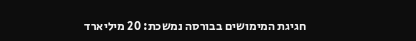חגיגת המימושים בבורסה נמשכת: 20 מיליארד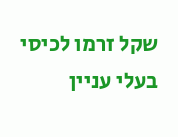שקל זרמו לכיסי בעלי עניין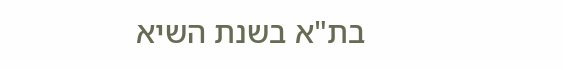בת"א בשנת השיא